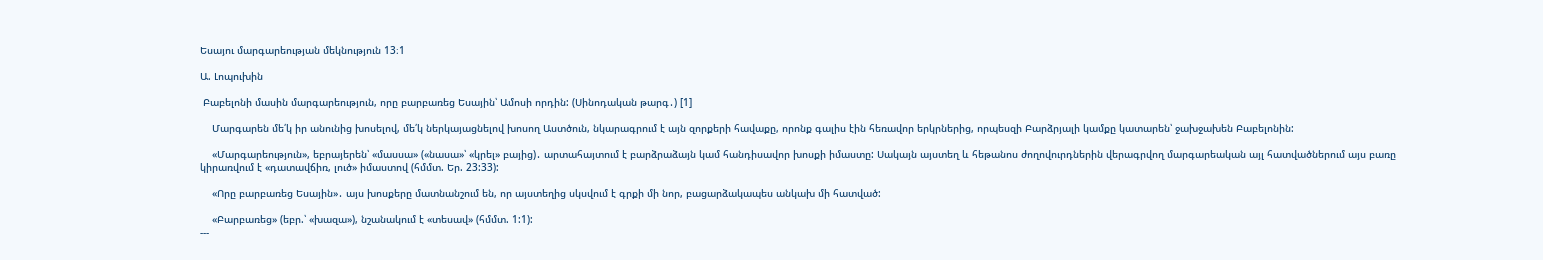Եսայու մարգարեության մեկնություն 13։1

Ա. Լոպուխին

 Բաբելոնի մասին մարգարեություն, որը բարբառեց Եսային՝ Ամոսի որդին: (Սինոդական թարգ․) [1]

    Մարգարեն մե՛կ իր անունից խոսելով, մե՛կ ներկայացնելով խոսող Աստծուն, նկարագրում է այն զորքերի հավաքը, որոնք գալիս էին հեռավոր երկրներից, որպեսզի Բարձրյալի կամքը կատարեն՝ ջախջախեն Բաբելոնին:

    «Մարգարեություն», եբրայերեն՝ «մասսա» («նասա»՝ «կրել» բայից)․ արտահայտում է բարձրաձայն կամ հանդիսավոր խոսքի իմաստը: Սակայն այստեղ և հեթանոս ժողովուրդներին վերագրվող մարգարեական այլ հատվածներում այս բառը կիրառվում է «դատավճիռ, լուծ» իմաստով (հմմտ. Եր. 23:33):

    «Որը բարբառեց Եսային»․ այս խոսքերը մատնանշում են, որ այստեղից սկսվում է գրքի մի նոր, բացարձակապես անկախ մի հատված:

    «Բարբառեց» (եբր.՝ «խազա»), նշանակում է «տեսավ» (հմմտ. 1:1):
---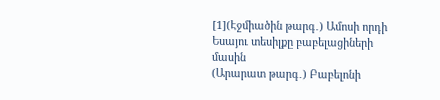[1](Էջմիածին թարգ․) Ամոսի որդի Եսայու տեսիլքը բաբելացիների մասին
(Արարատ թարգ․) Բաբելոնի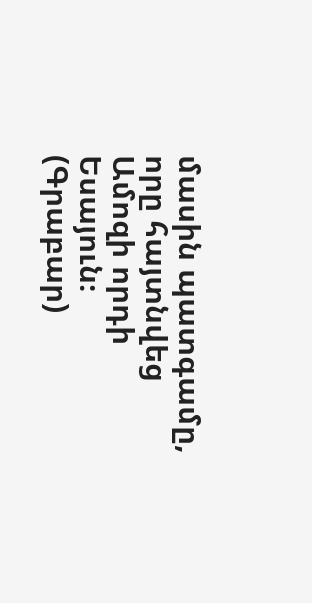մասին պատգամը, որը հայտնվեց Ամոզի որդի Եսայուն։
(Գրաբար)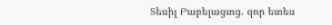Տեսիլ Բաբելացւոց. զոր ետես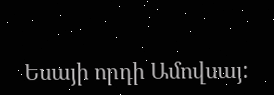Եսայի որդի Ամովսայ: